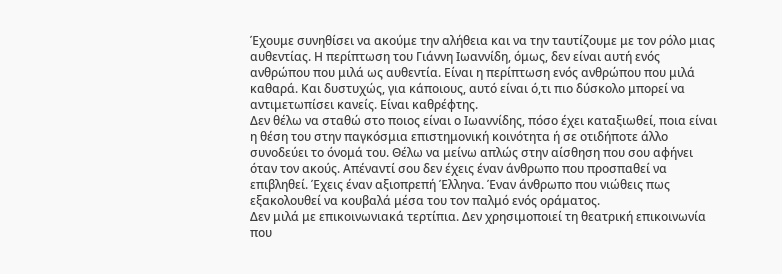Έχουμε συνηθίσει να ακούμε την αλήθεια και να την ταυτίζουμε με τον ρόλο μιας αυθεντίας. Η περίπτωση του Γιάννη Ιωαννίδη, όμως, δεν είναι αυτή ενός ανθρώπου που μιλά ως αυθεντία. Είναι η περίπτωση ενός ανθρώπου που μιλά καθαρά. Και δυστυχώς, για κάποιους, αυτό είναι ό,τι πιο δύσκολο μπορεί να αντιμετωπίσει κανείς. Είναι καθρέφτης.
Δεν θέλω να σταθώ στο ποιος είναι ο Ιωαννίδης, πόσο έχει καταξιωθεί, ποια είναι η θέση του στην παγκόσμια επιστημονική κοινότητα ή σε οτιδήποτε άλλο συνοδεύει το όνομά του. Θέλω να μείνω απλώς στην αίσθηση που σου αφήνει όταν τον ακούς. Απέναντί σου δεν έχεις έναν άνθρωπο που προσπαθεί να επιβληθεί. Έχεις έναν αξιοπρεπή Έλληνα. Έναν άνθρωπο που νιώθεις πως εξακολουθεί να κουβαλά μέσα του τον παλμό ενός οράματος.
Δεν μιλά με επικοινωνιακά τερτίπια. Δεν χρησιμοποιεί τη θεατρική επικοινωνία που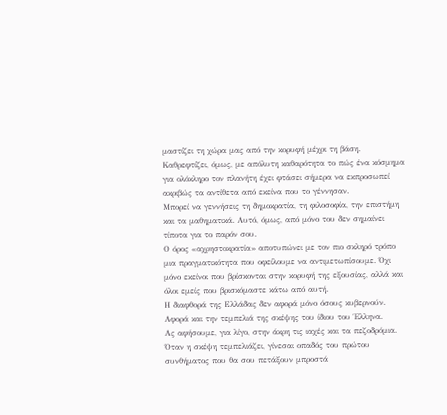μαστίζει τη χώρα μας από την κορυφή μέχρι τη βάση. Καθρεφτίζει, όμως, με απόλυτη καθαρότητα το πώς ένα κόσμημα για ολόκληρο τον πλανήτη έχει φτάσει σήμερα να εκπροσωπεί ακριβώς τα αντίθετα από εκείνα που το γέννησαν.
Μπορεί να γεννήσεις τη δημοκρατία, τη φιλοσοφία, την επιστήμη και τα μαθηματικά. Αυτό, όμως, από μόνο του δεν σημαίνει τίποτα για το παρόν σου.
Ο όρος «αχρηστοκρατία» αποτυπώνει με τον πιο σκληρό τρόπο μια πραγματικότητα που οφείλουμε να αντιμετωπίσουμε. Όχι μόνο εκείνοι που βρίσκονται στην κορυφή της εξουσίας, αλλά και όλοι εμείς που βρισκόμαστε κάτω από αυτή.
Η διαφθορά της Ελλάδας δεν αφορά μόνο όσους κυβερνούν. Αφορά και την τεμπελιά της σκέψης του ίδιου του Έλληνα.
Ας αφήσουμε, για λίγο, στην άκρη τις ιαχές και τα πεζοδρόμια. Όταν η σκέψη τεμπελιάζει, γίνεσαι οπαδός του πρώτου συνθήματος που θα σου πετάξουν μπροστά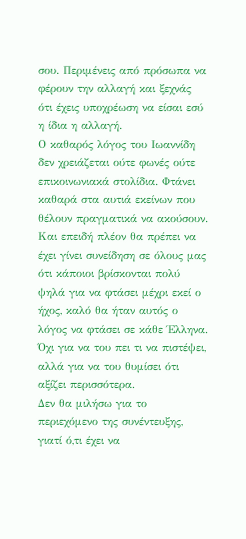σου. Περιμένεις από πρόσωπα να φέρουν την αλλαγή και ξεχνάς ότι έχεις υποχρέωση να είσαι εσύ η ίδια η αλλαγή.
Ο καθαρός λόγος του Ιωαννίδη δεν χρειάζεται ούτε φωνές ούτε επικοινωνιακά στολίδια. Φτάνει καθαρά στα αυτιά εκείνων που θέλουν πραγματικά να ακούσουν.
Και επειδή πλέον θα πρέπει να έχει γίνει συνείδηση σε όλους μας ότι κάποιοι βρίσκονται πολύ ψηλά για να φτάσει μέχρι εκεί ο ήχος, καλό θα ήταν αυτός ο λόγος να φτάσει σε κάθε Έλληνα. Όχι για να του πει τι να πιστέψει, αλλά για να του θυμίσει ότι αξίζει περισσότερα.
Δεν θα μιλήσω για το περιεχόμενο της συνέντευξης, γιατί ό,τι έχει να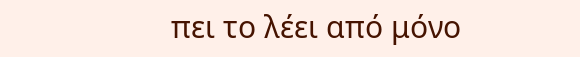πει το λέει από μόνο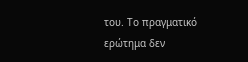του. Το πραγματικό ερώτημα δεν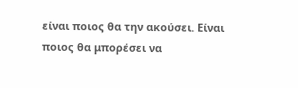είναι ποιος θα την ακούσει. Είναι ποιος θα μπορέσει να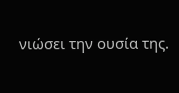νιώσει την ουσία της.